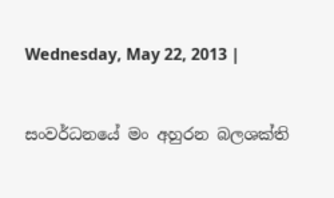Wednesday, May 22, 2013 |


සංවර්ධනයේ මං අහුරන බලශක්ති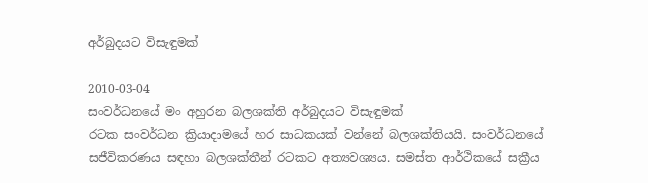අර්බුදයට විසැඳුමක්

2010-03-04
සංවර්ධනයේ මං අහුරන බලශක්ති අර්බුදයට විසැඳුමක්
රටක සංවර්ධන ක්‍රියාදාමයේ හර සාධකයක් වන්නේ බලශක්තියයි. සංවර්ධනයේ සජීවිකරණය සඳහා බලශක්තීන් රටකට අත්‍යවශ්‍යය. සමස්ත ආර්ථිකයේ සක්‍රීය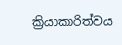ක්‍රියාකාරිත්වය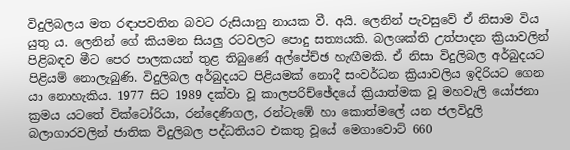විදුලිබලය මත රඳාපවතින බවට රුසියානු නායක වී. අයි. ලෙනින් පැවසුවේ ඒ නිසාම විය යුතු ය. ලෙනින් ගේ කියමන සියලු රටවලට පොදු සත්‍යයකි. බලශක්ති උත්පාදන ක්‍රියාවලින් පිළිබඳව මීට පෙර පාලකයන් තුළ තිබුණේ අල්පේච්ඡ හැඟීමකි. ඒ නිසා විදුලිබල අර්බුදයට පිළියම් නොලැබුණි. විදුලිබල අර්බුදයට පිළියමක් නොදී සංවර්ධන ක්‍රියාවලිය ඉදිරියට ගෙන යා නොහැකිය. 1977 සිට 1989 දක්වා වූ කාලපරිච්ඡේදයේ ක්‍රියාත්මක වූ මහවැලි යෝජනා ක්‍රමය යටතේ වික්ටෝරියා, රන්දෙණිගල, රන්ටැඹේ හා කොත්මලේ යන ජලවිදුලි බලාගාරවලින් ජාතික විදුලිබල පද්ධතියට එකතු වූයේ මෙගාවොට් 660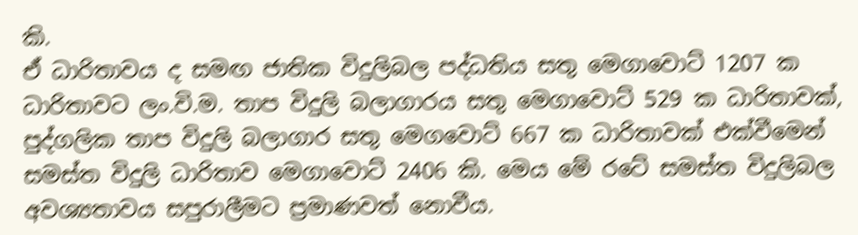කි.
ඒ ධාරිතාවය ද සමඟ ජාතික විදුලිබල පද්ධතිය සතු මෙගාවොට් 1207 ක ධාරිතාවට ලං.වි.ම. තාප විදුලි බලාගාරය සතු මෙගාවොට් 529 ක ධාරිතාවක්, පුද්ගලික තාප විදුලි බලාගාර සතු මෙගවොට් 667 ක ධාරිතාවක් එක්වීමෙන් සමස්ත විදුලි ධාරිතාව මෙගාවොට් 2406 කි. මෙය මේ රටේ සමස්ත විදුලිබල අවශ්‍යතාවය සපුරාලීමට ප්‍රමාණවත් නොවීය.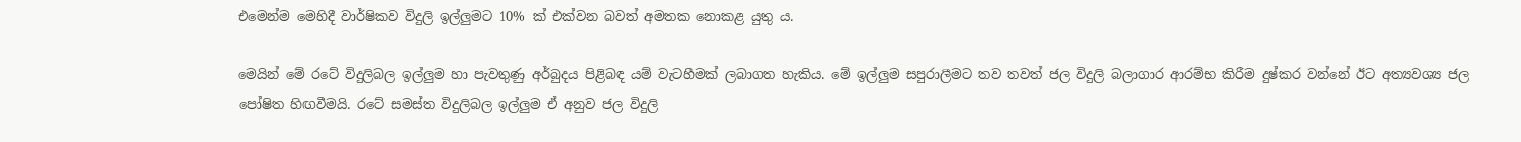එමෙන්ම මෙහිදී වාර්ෂිකව විදුලි ඉල්ලුමට 10% ක් එක්වන බවත් අමතක නොකළ යුතු ය.

මෙයින් මේ රටේ විදුලිබල ඉල්ලුම හා පැවතුණු අර්බුදය පිළිබඳ යම් වැටහීමක් ලබාගත හැකිය. මේ ඉල්ලුම සපුරාලීමට තව තවත් ජල විදුලි බලාගාර ආරම්භ කිරීම දුෂ්කර වන්නේ ඊට අත්‍යවශ්‍ය ජල පෝෂිත හිඟවීමයි. රටේ සමස්ත විදුලිබල ඉල්ලුම ඒ අනුව ජල විදුලි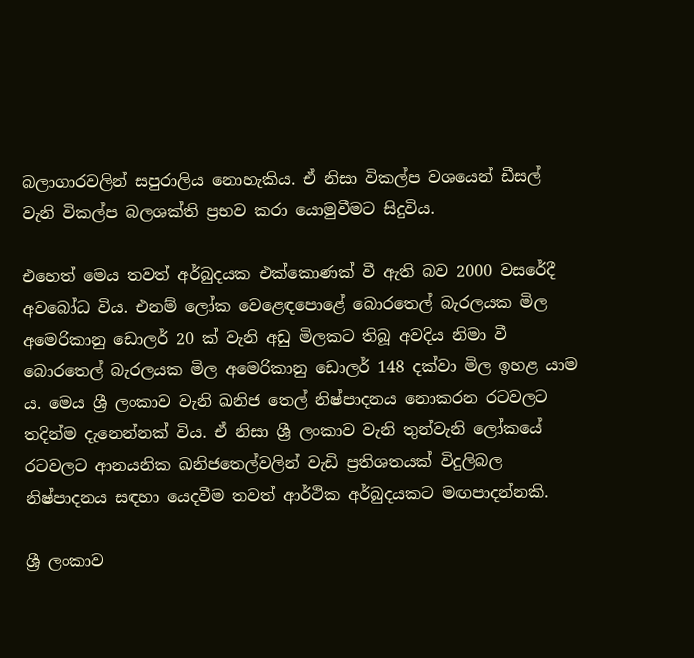බලාගාරවලින් සපුරාලිය නොහැකිය. ඒ නිසා විකල්ප වශයෙන් ඩීසල් වැනි විකල්ප බලශක්ති ප්‍රභව කරා යොමුවීමට සිදුවිය.

එහෙත් මෙය තවත් අර්බුදයක එක්කොණක් වී ඇති බව 2000 වසරේදී අවබෝධ විය. එනම් ලෝක වෙළෙඳපොළේ බොරතෙල් බැරලයක මිල අමෙරිකානු ඩොලර් 20 ක් වැනි අඩු මිලකට තිබූ අවදිය නිමා වී බොරතෙල් බැරලයක මිල අමෙරිකානු ඩොලර් 148 දක්වා මිල ඉහළ යාම ය. මෙය ශ්‍රී ලංකාව වැනි ඛනිජ තෙල් නිෂ්පාදනය නොකරන රටවලට තදින්ම දැනෙන්නක් විය. ඒ නිසා ශ්‍රී ලංකාව වැනි තුන්වැනි ලෝකයේ රටවලට ආනයනික ඛනිජතෙල්වලින් වැඩි ප්‍රතිශතයක් විදුලිබල නිෂ්පාදනය සඳහා යෙදවීම තවත් ආර්ථික අර්බුදයකට මඟපාදන්නකි.

ශ්‍රී ලංකාව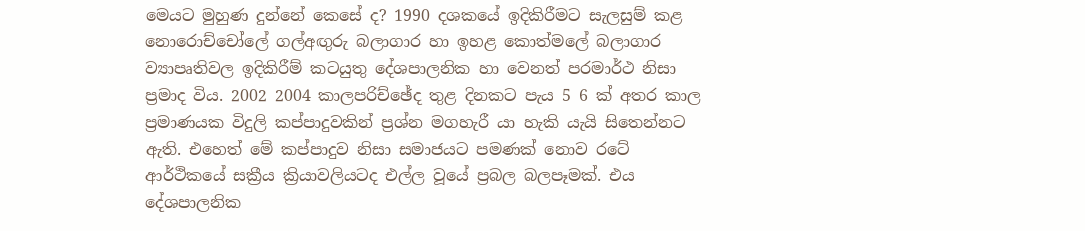මෙයට මුහුණ දුන්නේ කෙසේ ද? 1990 දශකයේ ඉදිකිරීමට සැලසුම් කළ නොරොච්චෝලේ ගල්අඟුරු බලාගාර හා ඉහළ කොත්මලේ බලාගාර ව්‍යාපෘතිවල ඉදිකිරීම් කටයුතු දේශපාලනික හා වෙනත් පරමාර්ථ නිසා ප්‍රමාද විය. 2002 2004 කාලපරිච්ඡේද තුළ දිනකට පැය 5 6 ක් අතර කාල ප්‍රමාණයක විදුලි කප්පාදුවකින් ප්‍රශ්න මගහැරී යා හැකි යැයි සිතෙන්නට ඇති. එහෙත් මේ කප්පාදුව නිසා සමාජයට පමණක් නොව රටේ ආර්ථිකයේ සක්‍රීය ක්‍රියාවලියටද එල්ල වූයේ ප්‍රබල බලපෑමක්. එය දේශපාලනික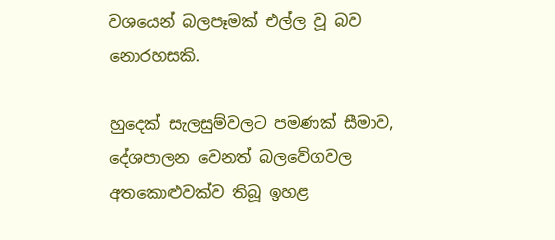වශයෙන් බලපෑමක් එල්ල වූ බව නොරහසකි.

හුදෙක් සැලසුම්වලට පමණක් සීමාව, දේශපාලන වෙනත් බලවේගවල අතකොළුවක්ව තිබූ ඉහළ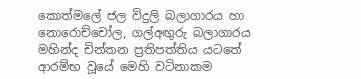කොත්මලේ ජල විදුලි බලාගාරය හා නොරොච්චෝල, ගල්අඟුරු බලාගාරය මහින්ද චින්තන ප්‍රතිපත්තිය යටතේ ආරම්භ වූයේ මෙහි වටිනාකම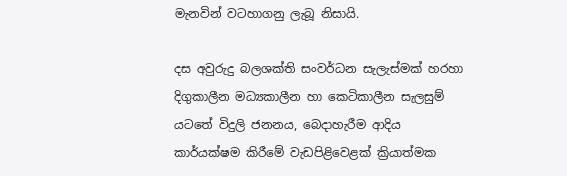මැනවින් වටහාගනු ලැබූ නිසායි.

දස අවුරුදු බලශක්ති සංවර්ධන සැලැස්මක් හරහා දිගුකාලීන මධ්‍යකාලීන හා කෙටිකාලීන සැලසුම් යටතේ විදුලි ජනනය, බෙදාහැරීම ආදිය කාර්යක්ෂම කිරීමේ වැඩපිළිවෙළක් ක්‍රියාත්මක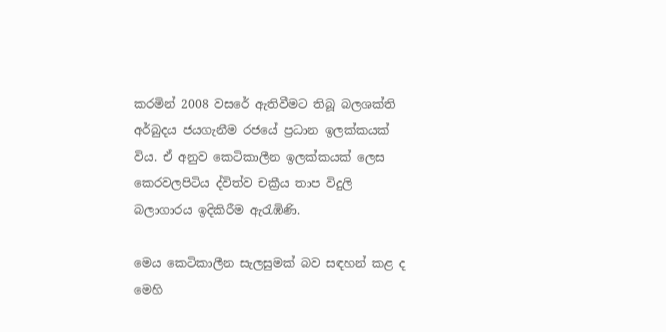කරමින් 2008 වසරේ ඇතිවීමට තිබූ බලශක්ති අර්බුදය ජයගැනීම රජයේ ප්‍රධාන ඉලක්කයක් විය. ඒ අනුව කෙටිකාලීන ඉලක්කයක් ලෙස කෙරවලපිටිය ද්විත්ව චක්‍රීය තාප විදුලි බලාගාරය ඉදිකිරීම ඇරැඹිණි.

මෙය කෙටිකාලීන සැලසුමක් බව සඳහන් කළ ද මෙහි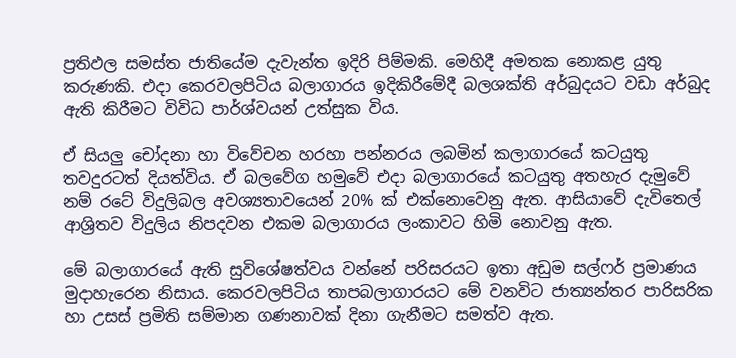ප්‍රතිඵල සමස්ත ජාතියේම දැවැන්ත ඉදිරි පිම්මකි. මෙහිදී අමතක නොකළ යුතු කරුණකි. එදා කෙරවලපිටිය බලාගාරය ඉදිකිරීමේදී බලශක්ති අර්බුදයට වඩා අර්බුද ඇති කිරීමට විවිධ පාර්ශ්වයන් උත්සුක විය.

ඒ සියලු චෝදනා හා විවේචන හරහා පන්නරය ලබමින් කලාගාරයේ කටයුතු තවදුරටත් දියත්විය. ඒ බලවේග හමුවේ එදා බලාගාරයේ කටයුතු අතහැර දැමුවේ නම් රටේ විදුලිබල අවශ්‍යතාවයෙන් 20% ක් එක්නොවෙනු ඇත. ආසියාවේ දැවිතෙල් ආශ්‍රිතව විදුලිය නිපදවන එකම බලාගාරය ලංකාවට හිමි නොවනු ඇත.

මේ බලාගාරයේ ඇති සුවිශේෂත්වය වන්නේ පරිසරයට ඉතා අඩුම සල්ෆර් ප්‍රමාණය මුදාහැරෙන නිසාය. කෙරවලපිටිය තාපබලාගාරයට මේ වනවිට ජාත්‍යන්තර පාරිසරික හා උසස් ප්‍රමිති සම්මාන ගණනාවක් දිනා ගැනීමට සමත්ව ඇත.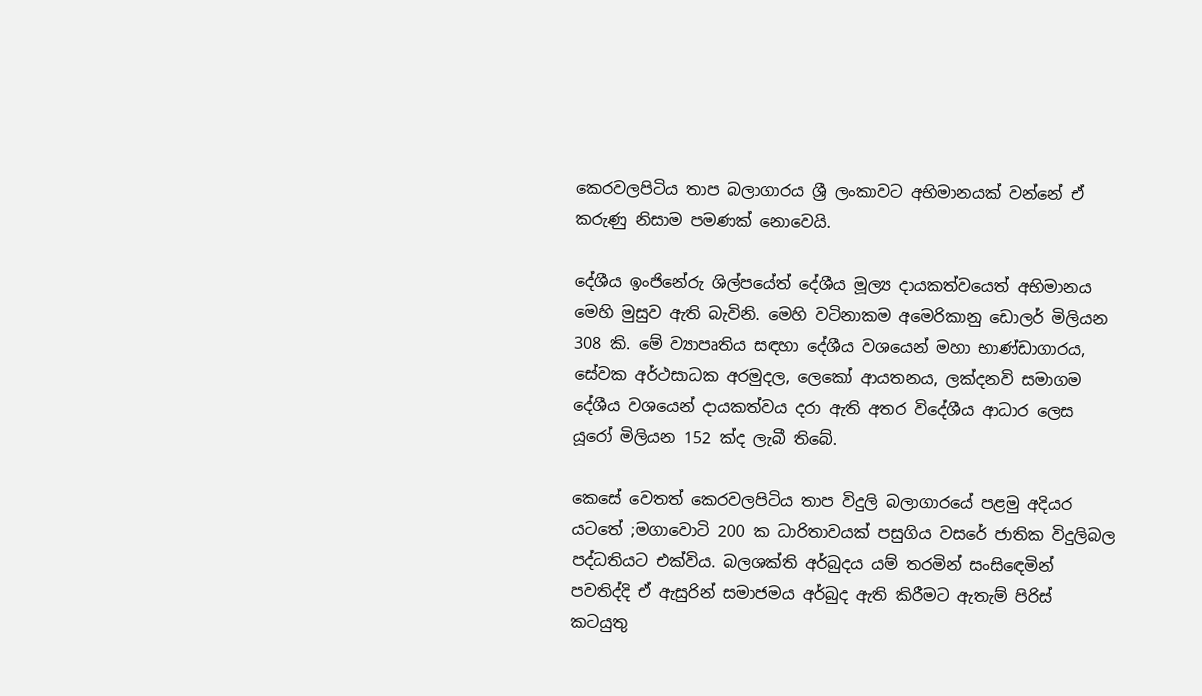කෙරවලපිටිය තාප බලාගාරය ශ්‍රී ලංකාවට අභිමානයක් වන්නේ ඒ කරුණු නිසාම පමණක් නොවෙයි.

දේශීය ඉංජිනේරු ශිල්පයේත් දේශීය මූල්‍ය දායකත්වයෙත් අභිමානය මෙහි මුසුව ඇති බැවිනි. මෙහි වටිනාකම අමෙරිකානු ඩොලර් මිලියන 308 කි. මේ ව්‍යාපෘතිය සඳහා දේශීය වශයෙන් මහා භාණ්ඩාගාරය, සේවක අර්ථසාධක අරමුදල, ලෙකෝ ආයතනය, ලක්දනවි සමාගම දේශීය වශයෙන් දායකත්වය දරා ඇති අතර විදේශීය ආධාර ලෙස යූරෝ මිලියන 152 ක්ද ලැබී තිබේ.

කෙසේ වෙතත් කෙරවලපිටිය තාප විදුලි බලාගාරයේ පළමු අදියර යටතේ ;මගාවොටි 200 ක ධාරිතාවයක් පසුගිය වසරේ ජාතික විදුලිබල පද්ධතියට එක්විය. බලශක්ති අර්බුදය යම් තරමින් සංසිඳෙමින් පවතිද්දි ඒ ඇසුරින් සමාජමය අර්බුද ඇති කිරීමට ඇතැම් පිරිස් කටයුතු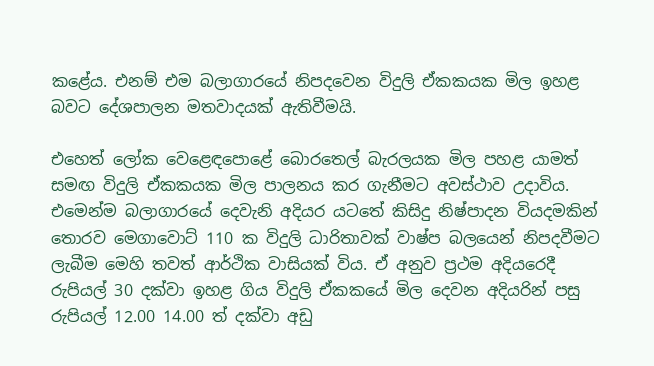කළේය. එනම් එම බලාගාරයේ නිපදවෙන විදුලි ඒකකයක මිල ඉහළ බවට දේශපාලන මතවාදයක් ඇතිවීමයි.

එහෙත් ලෝක වෙළෙඳපොළේ බොරතෙල් බැරලයක මිල පහළ යාමත් සමඟ විදුලි ඒකකයක මිල පාලනය කර ගැනීමට අවස්ථාව උදාවිය. එමෙන්ම බලාගාරයේ දෙවැනි අදියර යටතේ කිසිදු නිෂ්පාදන වියදමකින් තොරව මෙගාවොට් 110 ක විදුලි ධාරිතාවක් වාෂ්ප බලයෙන් නිපදවීමට ලැබීම මෙහි තවත් ආර්ථික වාසියක් විය. ඒ අනුව ප්‍රථම අදියරෙදී රුපියල් 30 දක්වා ඉහළ ගිය විදුලි ඒකකයේ මිල දෙවන අදියරින් පසු රුපියල් 12.00 14.00 ත් දක්වා අඩු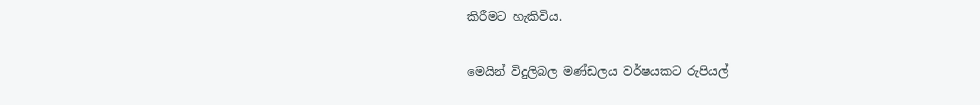කිරීමට හැකිවිය.

මෙයින් විදුලිබල මණ්ඩලය වර්ෂයකට රුපියල්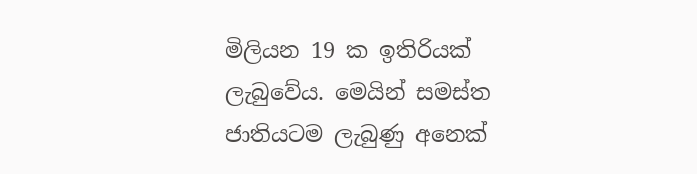මිලියන 19 ක ඉතිරියක් ලැබුවේය. මෙයින් සමස්ත ජාතියටම ලැබුණු අනෙක්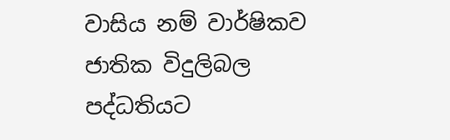වාසිය නම් වාර්ෂිකව ජාතික විදුලිබල පද්ධතියට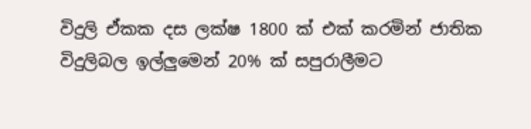විදුලි ඒකක දස ලක්ෂ 1800 ක් එක් කරමින් ජාතික විදුලිබල ඉල්ලුමෙන් 20% ක් සපුරාලීමට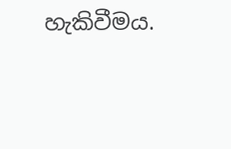හැකිවීමය.